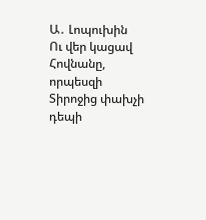Ա․ Լոպուխին
Ու վեր կացավ Հովնանը, որպեսզի Տիրոջից փախչի դեպի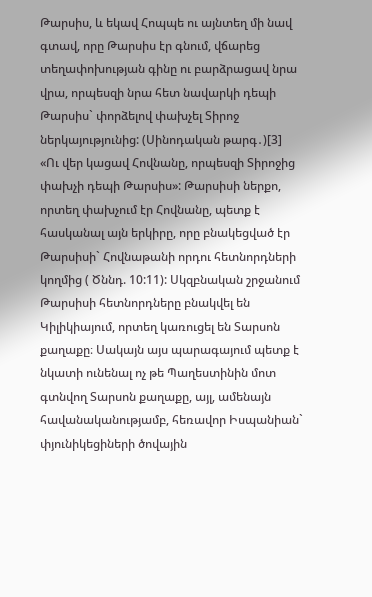Թարսիս, և եկավ Հոպպե ու այնտեղ մի նավ գտավ, որը Թարսիս էր գնում, վճարեց տեղափոխության գինը ու բարձրացավ նրա վրա, որպեսզի նրա հետ նավարկի դեպի Թարսիս` փորձելով փախչել Տիրոջ ներկայությունից: (Սինոդական թարգ․)[3]
«Ու վեր կացավ Հովնանը, որպեսզի Տիրոջից փախչի դեպի Թարսիս»: Թարսիսի ներքո, որտեղ փախչում էր Հովնանը, պետք է հասկանալ այն երկիրը, որը բնակեցված էր Թարսիսի` Հովնաթանի որդու հետնորդների կողմից ( Ծննդ. 10:11): Սկզբնական շրջանում Թարսիսի հետնորդները բնակվել են Կիլիկիայում, որտեղ կառուցել են Տարսոն քաղաքը։ Սակայն այս պարագայում պետք է նկատի ունենալ ոչ թե Պաղեստինին մոտ գտնվող Տարսոն քաղաքը, այլ, ամենայն հավանականությամբ, հեռավոր Իսպանիան` փյունիկեցիների ծովային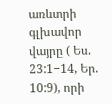առևտրի գլխավոր վայրը ( Ես. 23:1−14, Եր. 10:9), որի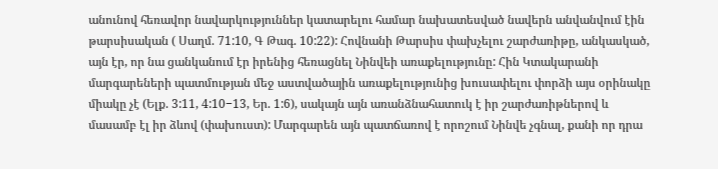անունով հեռավոր նավարկություններ կատարելու համար նախատեսված նավերն անվանվում էին թարսիսական ( Սաղմ. 71:10, Գ Թագ. 10:22): Հովնանի Թարսիս փախչելու շարժառիթը, անկասկած, այն էր, որ նա ցանկանում էր իրենից հեռացնել Նինվեի առաքելությունը: Հին Կտակարանի մարգարեների պատմության մեջ աստվածային առաքելությունից խուսափելու փորձի այս օրինակը միակը չէ (Ելք. 3:11, 4:10−13, Եր. 1:6), սակայն այն առանձնահատուկ է իր շարժառիթներով և մասամբ էլ իր ձևով (փախուստ): Մարգարեն այն պատճառով է որոշում Նինվե չգնալ, քանի որ դրա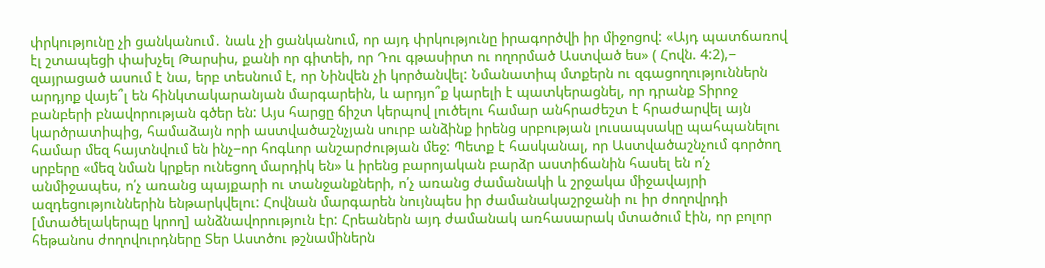փրկությունը չի ցանկանում․ նաև չի ցանկանում, որ այդ փրկությունը իրագործվի իր միջոցով: «Այդ պատճառով էլ շտապեցի փախչել Թարսիս, քանի որ գիտեի, որ Դու գթասիրտ ու ողորմած Աստված ես» ( Հովն. 4:2),− զայրացած ասում է նա, երբ տեսնում է, որ Նինվեն չի կործանվել: Նմանատիպ մտքերն ու զգացողություններն արդյոք վայե՞լ են հինկտակարանյան մարգարեին, և արդյո՞ք կարելի է պատկերացնել, որ դրանք Տիրոջ բանբերի բնավորության գծեր են: Այս հարցը ճիշտ կերպով լուծելու համար անհրաժեշտ է հրաժարվել այն կարծրատիպից, համաձայն որի աստվածաշնչյան սուրբ անձինք իրենց սրբության լուսապսակը պահպանելու համար մեզ հայտնվում են ինչ−որ հոգևոր անշարժության մեջ: Պետք է հասկանալ, որ Աստվածաշնչում գործող սրբերը «մեզ նման կրքեր ունեցող մարդիկ են» և իրենց բարոյական բարձր աստիճանին հասել են ո՛չ անմիջապես, ո՛չ առանց պայքարի ու տանջանքների, ո՛չ առանց ժամանակի և շրջակա միջավայրի ազդեցություններին ենթարկվելու: Հովնան մարգարեն նույնպես իր ժամանակաշրջանի ու իր ժողովրդի [մտածելակերպը կրող] անձնավորություն էր: Հրեաներն այդ ժամանակ առհասարակ մտածում էին, որ բոլոր հեթանոս ժողովուրդները Տեր Աստծու թշնամիներն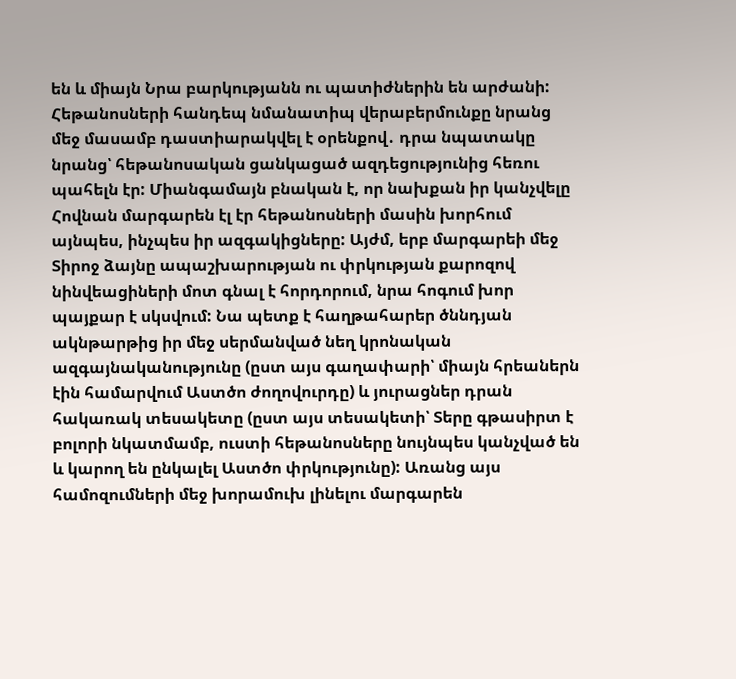են և միայն Նրա բարկությանն ու պատիժներին են արժանի: Հեթանոսների հանդեպ նմանատիպ վերաբերմունքը նրանց մեջ մասամբ դաստիարակվել է օրենքով․ դրա նպատակը նրանց՝ հեթանոսական ցանկացած ազդեցությունից հեռու պահելն էր: Միանգամայն բնական է, որ նախքան իր կանչվելը Հովնան մարգարեն էլ էր հեթանոսների մասին խորհում այնպես, ինչպես իր ազգակիցները: Այժմ, երբ մարգարեի մեջ Տիրոջ ձայնը ապաշխարության ու փրկության քարոզով նինվեացիների մոտ գնալ է հորդորում, նրա հոգում խոր պայքար է սկսվում: Նա պետք է հաղթահարեր ծննդյան ակնթարթից իր մեջ սերմանված նեղ կրոնական ազգայնականությունը (ըստ այս գաղափարի՝ միայն հրեաներն էին համարվում Աստծո ժողովուրդը) և յուրացներ դրան հակառակ տեսակետը (ըստ այս տեսակետի՝ Տերը գթասիրտ է բոլորի նկատմամբ, ուստի հեթանոսները նույնպես կանչված են և կարող են ընկալել Աստծո փրկությունը): Առանց այս համոզումների մեջ խորամուխ լինելու մարգարեն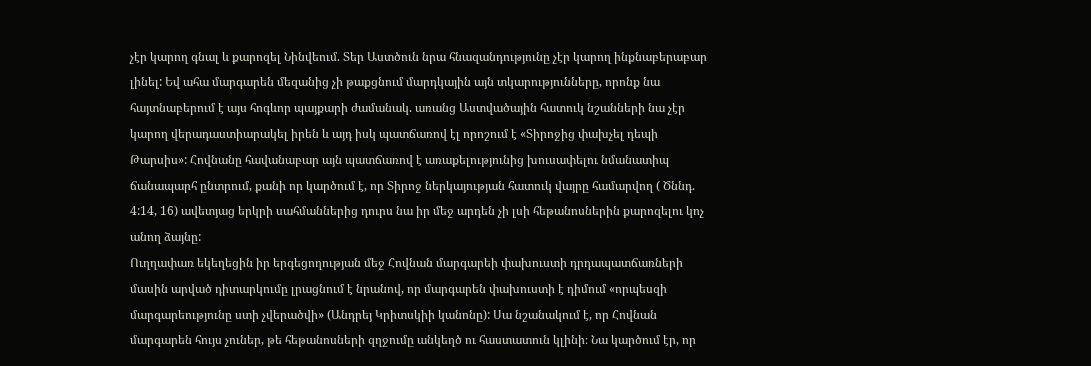չէր կարող գնալ և քարոզել Նինվեում. Տեր Աստծուն նրա հնազանդությունը չէր կարող ինքնաբերաբար լինել: Եվ ահա մարգարեն մեզանից չի թաքցնում մարդկային այն տկարությունները, որոնք նա հայտնաբերում է այս հոգևոր պայքարի ժամանակ. առանց Աստվածային հատուկ նշանների նա չէր կարող վերադաստիարակել իրեն և այդ իսկ պատճառով էլ որոշում է «Տիրոջից փախչել դեպի Թարսիս»: Հովնանը հավանաբար այն պատճառով է առաքելությունից խուսափելու նմանատիպ ճանապարհ ընտրում, քանի որ կարծում է, որ Տիրոջ ներկայության հատուկ վայրը համարվող ( Ծննդ. 4:14, 16) ավետյաց երկրի սահմաններից դուրս նա իր մեջ արդեն չի լսի հեթանոսներին քարոզելու կոչ անող ձայնը:
Ուղղափառ եկեղեցին իր երգեցողության մեջ Հովնան մարգարեի փախուստի դրդապատճառների մասին արված դիտարկումը լրացնում է նրանով, որ մարգարեն փախուստի է դիմում «որպեսզի մարգարեությունը ստի չվերածվի» (Անդրեյ Կրիտսկիի կանոնը): Սա նշանակում է, որ Հովնան մարգարեն հույս չուներ, թե հեթանոսների զղջումը անկեղծ ու հաստատուն կլինի։ Նա կարծում էր, որ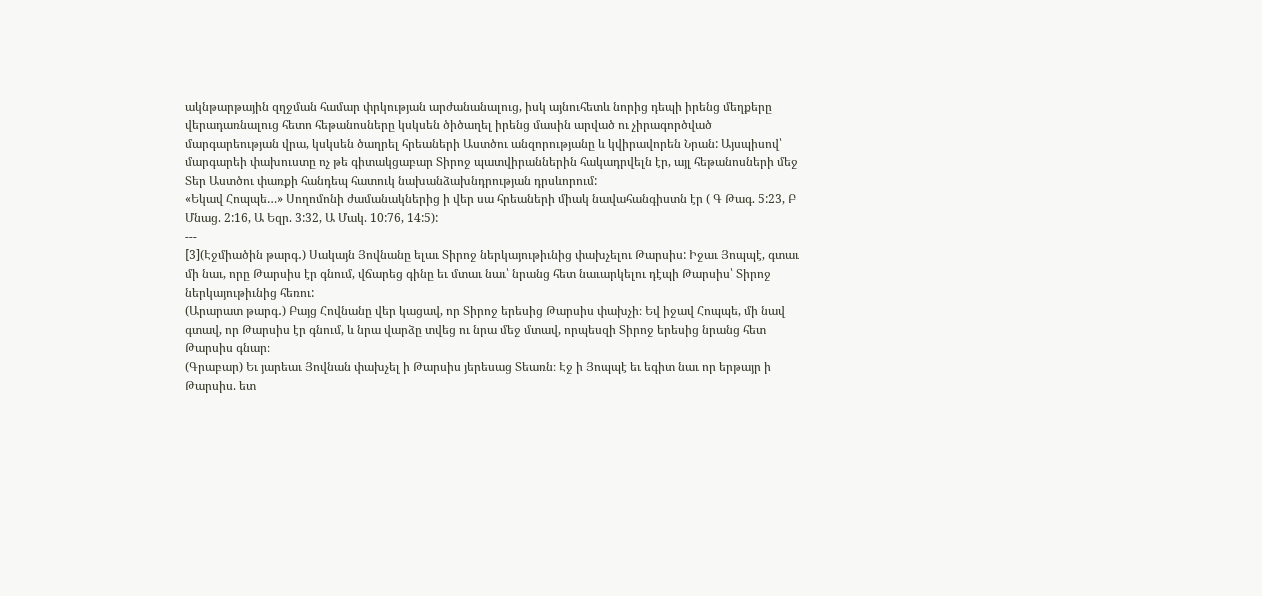ակնթարթային զղջման համար փրկության արժանանալուց, իսկ այնուհետև նորից դեպի իրենց մեղքերը վերադառնալուց հետո հեթանոսները կսկսեն ծիծաղել իրենց մասին արված ու չիրագործված մարգարեության վրա, կսկսեն ծաղրել հրեաների Աստծու անզորությանը և կվիրավորեն Նրան: Այսպիսով՝ մարգարեի փախուստը ոչ թե գիտակցաբար Տիրոջ պատվիրաններին հակադրվելն էր, այլ հեթանոսների մեջ Տեր Աստծու փառքի հանդեպ հատուկ նախանձախնդրության դրսևորում:
«Եկավ Հոպպե…» Սողոմոնի ժամանակներից ի վեր սա հրեաների միակ նավահանգիստն էր ( Գ Թագ. 5:23, Բ Մնաց. 2:16, Ա Եզր. 3:32, Ա Մակ. 10:76, 14:5):
---
[3](Էջմիածին թարգ․) Սակայն Յովնանը ելաւ Տիրոջ ներկայութիւնից փախչելու Թարսիս: Իջաւ Յոպպէ, գտաւ մի նաւ, որը Թարսիս էր գնում, վճարեց գինը եւ մտաւ նաւ՝ նրանց հետ նաւարկելու դէպի Թարսիս՝ Տիրոջ ներկայութիւնից հեռու:
(Արարատ թարգ․) Բայց Հովնանը վեր կացավ, որ Տիրոջ երեսից Թարսիս փախչի։ Եվ իջավ Հոպպե, մի նավ գտավ, որ Թարսիս էր գնում, և նրա վարձը տվեց ու նրա մեջ մտավ, որպեսզի Տիրոջ երեսից նրանց հետ Թարսիս գնար։
(Գրաբար) Եւ յարեաւ Յովնան փախչել ի Թարսիս յերեսաց Տեառն։ Էջ ի Յոպպէ եւ եգիտ նաւ որ երթայր ի Թարսիս. ետ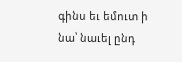գինս եւ եմուտ ի նա՝ նաւել ընդ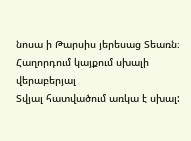նոսա ի Թարսիս յերեսաց Տեառն։
Հաղորդում կայքում սխալի վերաբերյալ
Տվյալ հատվածում առկա է սխալ: